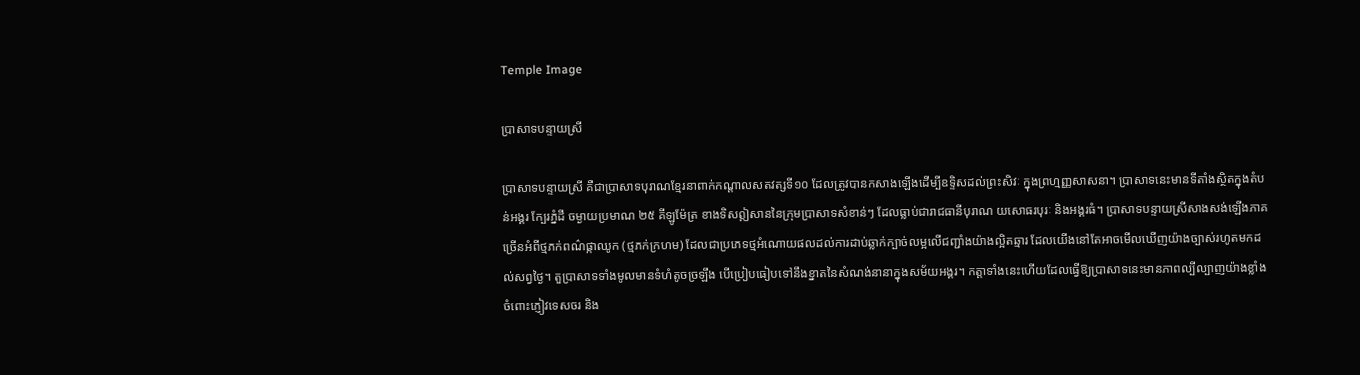Temple Image

ប្រាសាទបន្ទាយស្រី

ប្រាសាទបន្ទាយស្រី គឺជាប្រាសាទបុរាណខ្មែរនាពាក់កណ្តាលសតវត្សទី១០ ដែលត្រូវបានកសាងឡើងដើម្បីឧទ្ទិសដល់ព្រះសិវៈ ក្នុងព្រហ្មញ្ញសាសនា។ ប្រាសាទនេះមានទីតាំងស្ថិតក្នុងតំបន់អង្គរ ក្បែរភ្នំដី ចម្ងាយប្រមាណ ២៥ គីឡូម៉ែត្រ ខាងទិសឦសាននៃក្រុមប្រាសាទសំខាន់ៗ ដែលធ្លាប់ជារាជធានីបុរាណ យសោធរបុរៈ និងអង្គរធំ។ ប្រាសាទបន្ទាយស្រីសាងសង់ឡើងភាគច្រើនអំពីថ្មភក់ពណ៌ផ្កាឈូក (ថ្មភក់ក្រហម) ដែលជាប្រភេទថ្មអំណោយផលដល់ការដាប់ឆ្លាក់ក្បាច់លម្អលើជញ្ជាំងយ៉ាងល្អិតឆ្មារ ដែលយើងនៅតែអាចមើលឃើញយ៉ាងច្បាស់រហូតមកដល់សព្វថ្ងៃ។ តួប្រាសាទទាំងមូលមានទំហំតូចច្រឡឹង បើប្រៀបធៀបទៅនឹងខ្នាតនៃសំណង់នានាក្នុងសម័យអង្គរ។ កត្តាទាំងនេះហើយដែលធ្វើឱ្យប្រាសាទនេះមានភាពល្បីល្បាញយ៉ាងខ្លាំងចំពោះភ្ញៀវទេសចរ និង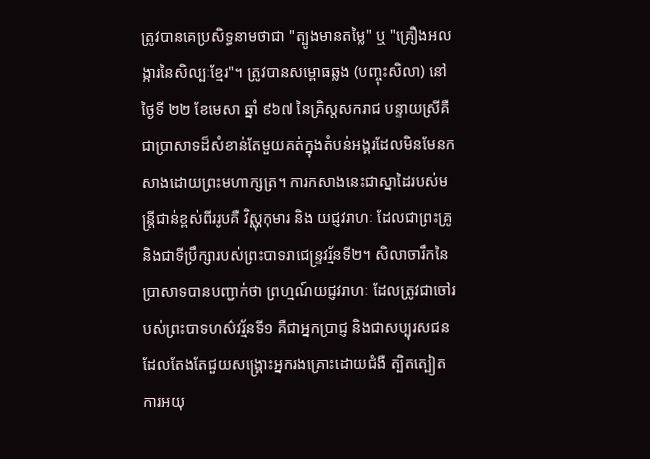ត្រូវបានគេប្រសិទ្ធនាមថាជា "ត្បូងមានតម្លៃ" ឬ "គ្រឿងអលង្ការនៃសិល្បៈខ្មែរ"។ ត្រូវបានសម្ពោធឆ្លង (បញ្ចុះសិលា) នៅថ្ងៃទី ២២ ខែមេសា ឆ្នាំ ៩៦៧ នៃគ្រិស្តសករាជ បន្ទាយស្រីគឺជាប្រាសាទដ៏សំខាន់តែមួយគត់ក្នុងតំបន់អង្គរដែលមិនមែនកសាងដោយព្រះមហាក្សត្រ។ ការកសាងនេះជាស្នាដៃរបស់មន្ត្រីជាន់ខ្ពស់ពីររូបគឺ វិស្ណុកុមារ និង យជ្ញវរាហៈ ដែលជាព្រះគ្រូ និងជាទីប្រឹក្សារបស់ព្រះបាទរាជេន្រ្ទវរ្ម័នទី២។ សិលាចារឹកនៃប្រាសាទបានបញ្ជាក់ថា ព្រហ្មណ៍យជ្ញវរាហៈ ដែលត្រូវជាចៅរបស់ព្រះបាទហស៌វរ្ម័នទី១ គឺជាអ្នកប្រាជ្ញ និងជាសប្បុរសជនដែលតែងតែជួយសង្គ្រោះអ្នករងគ្រោះដោយជំងឺ ត្បិតត្បៀត ការអយុ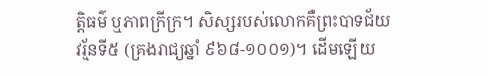ត្តិធម៌ ឬភាពក្រីក្រ។ សិស្សរបស់លោកគឺព្រះបាទជ័យវរ្ម័នទី៥ (គ្រងរាជ្យឆ្នាំ ៩៦៨-១០០១)។ ដើមឡើយ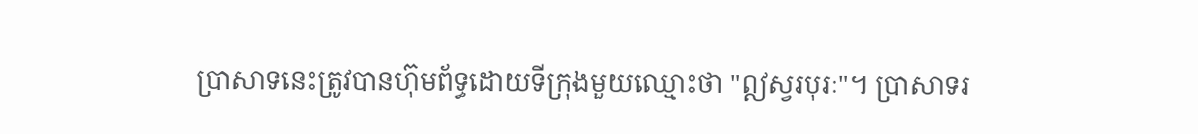ប្រាសាទនេះត្រូវបានហ៊ុមព័ទ្ធដោយទីក្រុងមួយឈ្មោះថា "ឦស្វរបុរៈ"។ ប្រាសាទរ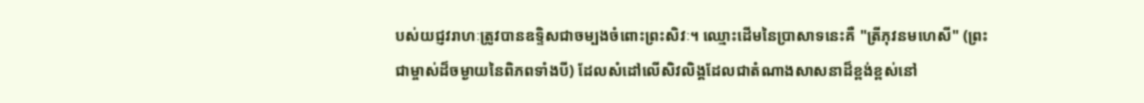បស់យជ្ញវរាហៈត្រូវបានឧទ្ទិសជាចម្បងចំពោះព្រះសិវៈ។ ឈ្មោះដើមនៃប្រាសាទនេះគឺ "ត្រីភុវនមហេសី" (ព្រះជាម្ចាស់ដ៏ចម្ងាយនៃពិភពទាំងបី) ដែលសំដៅលើសិវលិង្គដែលជាតំណាងសាសនាដ៏ខ្ពង់ខ្ពស់នៅ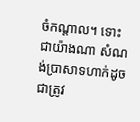ចំកណ្តាល។ ទោះជាយ៉ាងណា សំណង់ប្រាសាទហាក់ដូចជាត្រូវ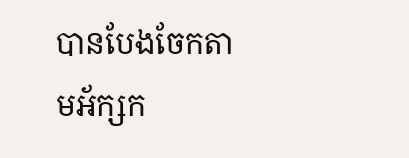បានបែងចែកតាមអ័ក្សក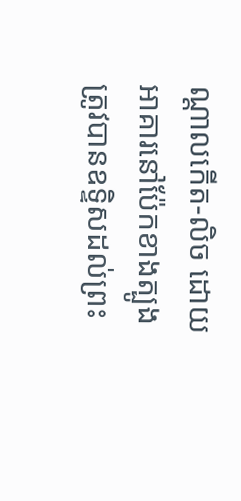ណ្តាលកើត-លិច ដោយអាគារនៅប៉ែកខាងត្បូងត្រូវបានឧទ្ទិសដល់ព្រះ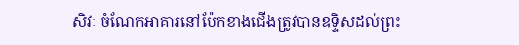សិវៈ ចំណែកអាគារនៅប៉ែកខាងជើងត្រូវបានឧទ្ទិសដល់ព្រះ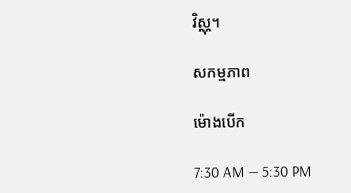វិស្ណុ។

សកម្មភាព

ម៉ោងបើក

7:30 AM — 5:30 PM